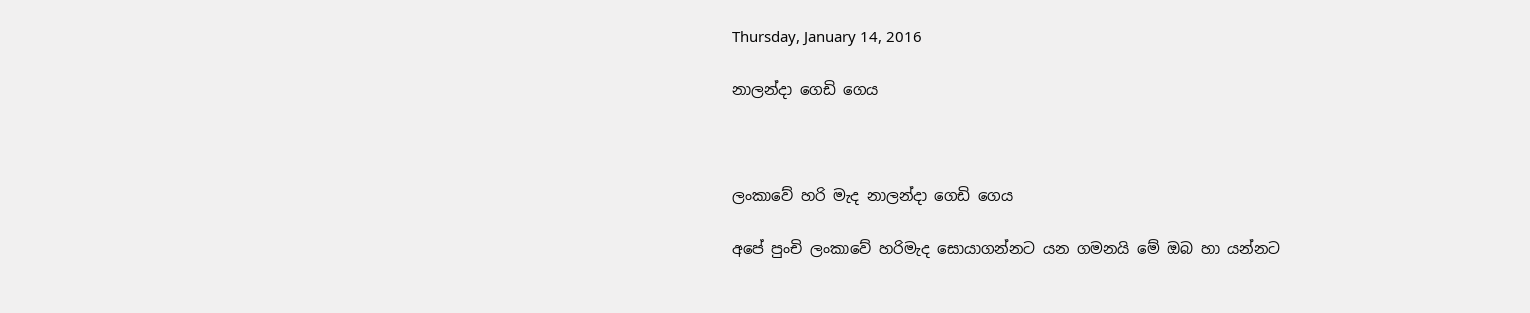Thursday, January 14, 2016

නාලන්දා ගෙඩි ගෙය



ලංකාවේ හරි මැද නාලන්දා ගෙඩි ගෙය

අපේ පුංචි ලංකාවේ හරිමැද සොයාගන්නට යන ගමනයි මේ ඔබ හා යන්නට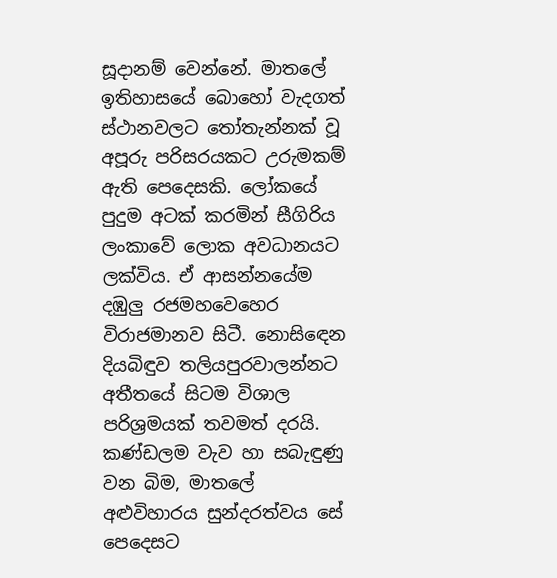සූදානම් වෙන්නේ. මාතලේ ඉතිහාසයේ බොහෝ වැදගත් ස්ථානවලට තෝතැන්නක් වූ අපූරු පරිසරයකට උරුමකම් ඇති පෙදෙසකි. ලෝකයේ පුදුම අටක් කරමින් සීගිරිය ලංකාවේ ලොක අවධානයට ලක්විය. ඒ ආසන්නයේම දඹුලු රජමහවෙහෙර විරාජමානව සිටී. නොසි‍ඳෙන දියබිඳුව තලියපුරවාලන්නට අතීතයේ සිටම විශාල පරිශ්‍රමයක් තවමත් දරයි. කණ්ඩලම වැව හා සබැඳුණු වන බිම, මාතලේ අළුවිහාරය සුන්දරත්වය සේ පෙදෙසට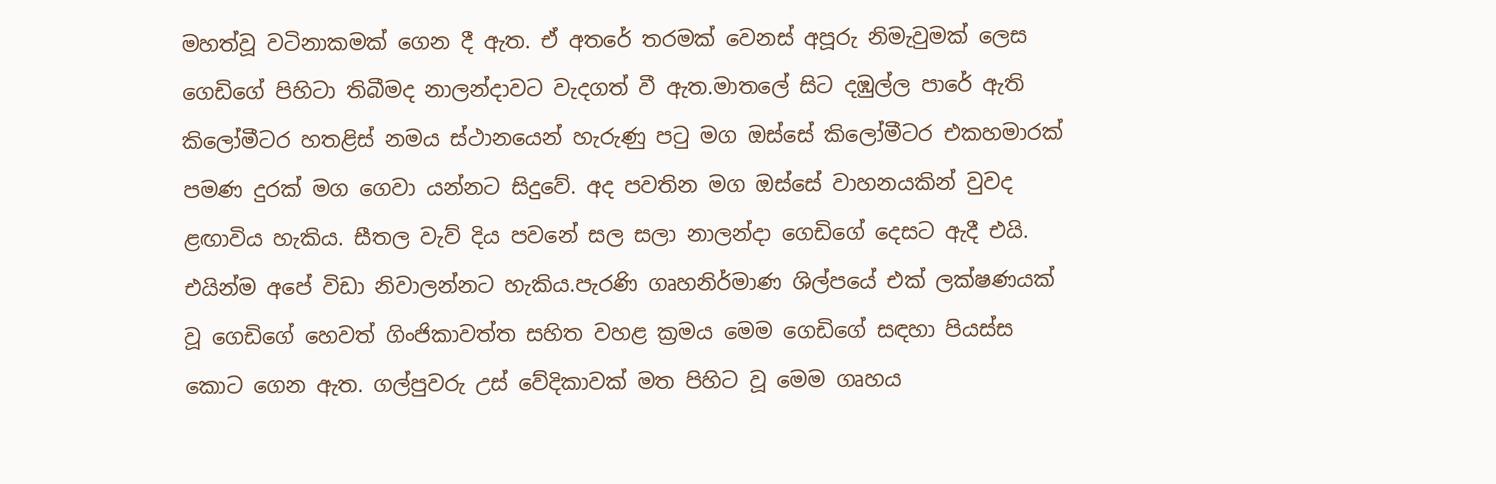මහත්වූ වටිනාකමක් ගෙන දී ඇත. ඒ අතරේ තරමක් වෙනස් අපූරු නිමැවුමක් ලෙස ගෙඩිගේ පිහිටා තිබීමද නාලන්දාවට වැදගත් වී ඇත.මාතලේ සිට දඹුල්ල පාරේ ඇති කිලෝමීටර හතළිස් නමය ස්ථානයෙන් හැරුණු පටු මග ඔස්සේ කිලෝමීටර එකහමාරක් පමණ දුරක් මග ගෙවා යන්නට සිදුවේ. අද පවතින මග ඔස්සේ වාහනයකින් වුවද ළඟාවිය හැකිය. සීතල වැව් දිය පවනේ සල සලා නාලන්දා ගෙඩිගේ දෙසට ඇදී එයි. එයින්ම අපේ විඩා නිවාලන්නට හැකිය.පැරණි ගෘහනිර්මාණ ශිල්පයේ එක් ලක්ෂණයක් වූ ගෙඩිගේ හෙවත් ගිංජිකාවත්ත සහිත වහළ ක්‍රමය මෙම ගෙඩිගේ සඳහා පියස්ස කොට ගෙන ඇත. ගල්පුවරු උස් වේදිකාවක් මත පිහිට වූ මෙම ගෘහය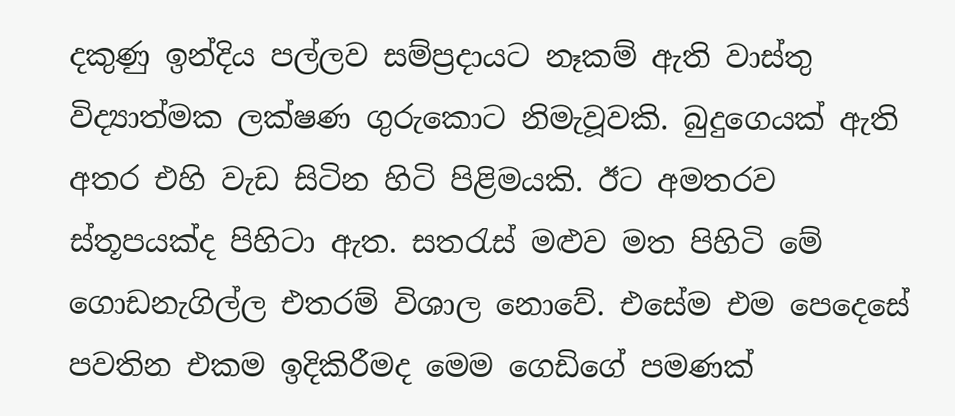දකුණු ඉන්දිය පල්ලව සම්ප්‍රදායට නෑකම් ඇති වාස්තු විද්‍යාත්මක ලක්ෂණ ගුරුකොට නිමැවූවකි. බුදුගෙයක් ඇති අතර එහි වැඩ සිටින හිටි පිළිමයකි. ඊට අමතරව ස්තූපයක්ද පිහිටා ඇත. සතරැස් මළුව මත පිහිටි මේ ගොඩනැගිල්ල එතරම් විශාල නොවේ. එසේම එම පෙදෙසේ පවතින එකම ඉදිකිරීමද මෙම ගෙඩිගේ පමණක්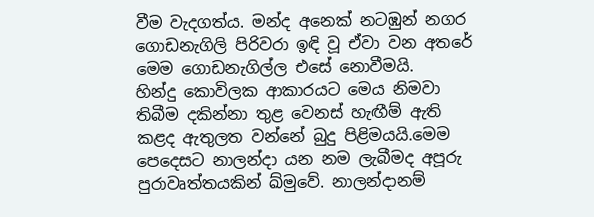වීම වැදගත්ය. මන්ද අනෙක් නටඹුන් නගර ගොඩනැගිලි පිරිවරා ඉඳි වූ ඒවා වන අතරේ මෙම ගොඩනැගිල්ල එසේ නොවීමයි.
හින්දු කොවිලක ආකාරයට මෙය නිමවා තිබීම දකින්නා තුළ වෙනස් හැඟීම් ඇති කළද ඇතුලත වන්නේ බුදු පිළිමයයි.මෙම පෙදෙසට නාලන්දා යන නම ලැබීමද අපූරු පුරාවෘත්තයකින් ඛ්මුවේ. නාලන්දානම්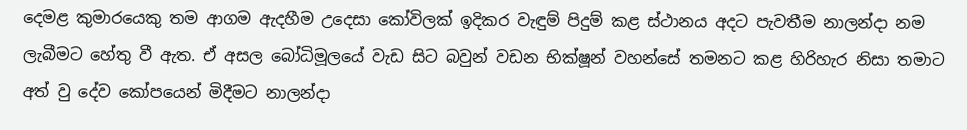දෙමළ කුමාරයෙකු තම ආගම ඇදහීම උදෙසා කෝවිලක් ඉදිකර වැඳුම් පිදුම් කළ ස්ථානය අදට පැවතීම නාලන්දා නම ලැබීමට හේතු වී ඇත. ඒ අසල බෝධිමූලයේ වැඩ සිට බවුන් වඩන භික්ෂූන් වහන්සේ තමනට කළ හිරිහැර නිසා තමාට අත් වු දේව කෝපයෙන් මිදීමට නාලන්දා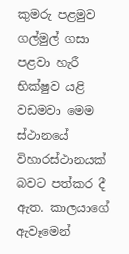කුමරු පළමුව ගල්මුල් ගසා පළවා හැරී භික්ෂුව යළි වඩමවා මෙම ස්ථානයේ විහාරස්ථානයක් බවට පත්කර දී ඇත. කාලයාගේ ඇවෑමෙන්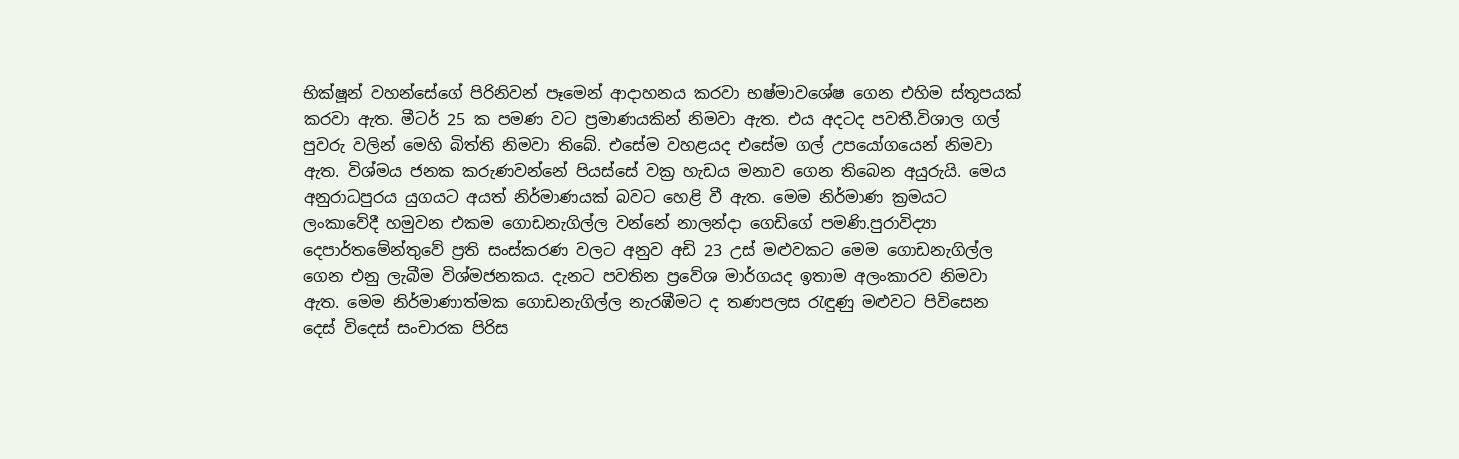භික්ෂූන් වහන්සේගේ පිරිනිවන් පෑමෙන් ආදාහනය කරවා භෂ්මාවශේෂ ගෙන එහිම ස්තූපයක් කරවා ඇත. මීටර් 25 ක පමණ වට ප්‍රමාණයකින් නිමවා ඇත. එය අදටද පවතී.විශාල ගල් පුවරු වලින් මෙහි බිත්ති නිමවා තිබේ. එසේම වහළයද එසේම ගල් උපයෝගයෙන් නිමවා ඇත. විශ්මය ජනක කරුණවන්නේ පියස්සේ වක්‍ර හැඩය මනාව ගෙන තිබෙන අයුරුයි. මෙය අනුරාධපුරය යුගයට අයත් නිර්මාණයක් බවට හෙළි වී ඇත. මෙම නිර්මාණ ක්‍රමයට ලංකාවේදී හමුවන එකම ගොඩනැගිල්ල වන්නේ නාලන්දා ගෙඩිගේ පමණි.පුරාවිද්‍යා දෙපාර්තමේන්තුවේ ප්‍රති සංස්කරණ වලට අනුව අඩි 23 උස් මළුවකට මෙම ගොඩනැගිල්ල ගෙන එනු ලැබීම විශ්මජනකය. දැනට පවතින ප්‍රවේශ මාර්ගයද ඉතාම අලංකාරව නිමවා ඇත. මෙම නිර්මාණාත්මක ගොඩනැගිල්ල නැරඹීමට ද තණපලස රැඳුණු මළුවට පිවිසෙන දෙස් විදෙස් සංචාරක පිරිස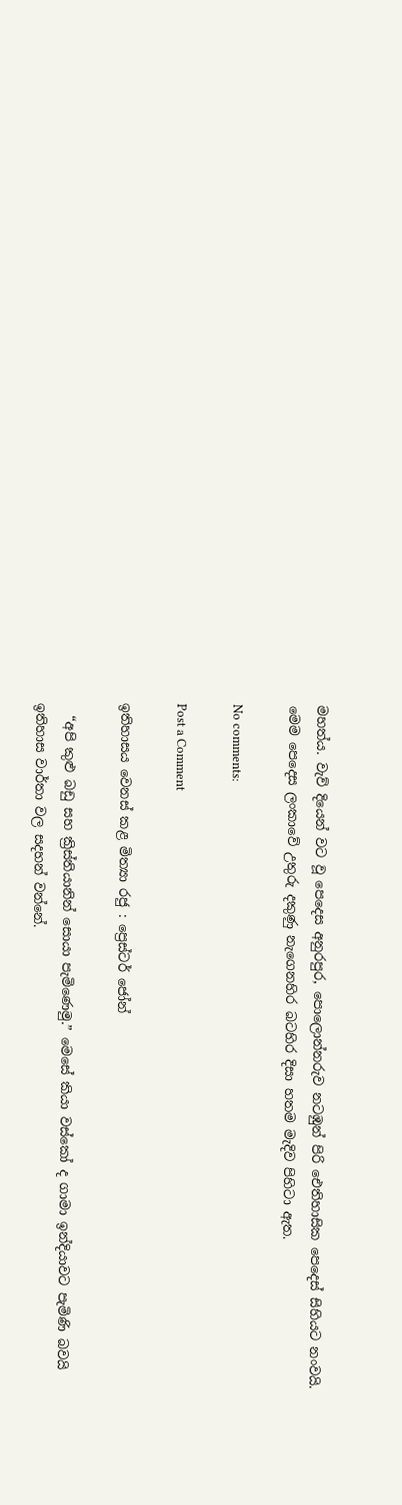මහත්ය. වැව් දියෙන් වට වූ පෙදෙස අනුරපුර, පොලොන්නරුව නටඹුන් පිරි ඓතිහාසික පෙදෙස් සිහියට නංවයි. මෙම පෙදෙස ලංකාවේ උතුරු දකුණු නැගෙනහිර බටහිර දිසා හතම මැදිව පිහිටා ඇත.

No comments:

Post a Comment

ඉතිහාසය වෙනස් කළ මිත්‍යා රජු : ප්‍රෙස්ටර් ජෝන්

  “අපි කුළු බඩු සහ ක්‍රිස්තියානින් සොයා පැමිණෙමු.” මෙසේ කියා වස්කෝ ද ගාමා ඉන්දියාවට පැමිණි බවයි ඉතිහාස වාර්තා වල සදහන් වන්නේ.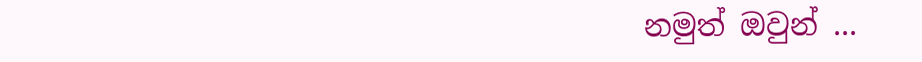නමුත් ඔවුන් ...